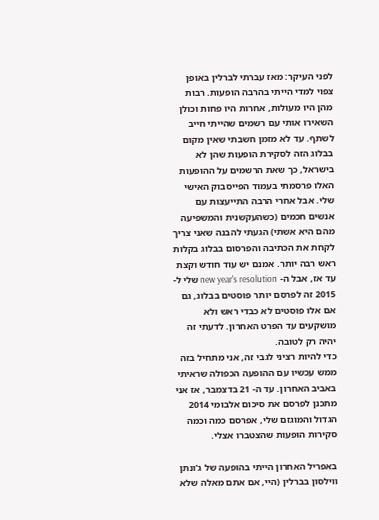לפני העיקר: מאז עברתי לברלין באופן צפוי למדי הייתי בהרבה הופעות. רבות מהן היו מעולות, אחרות היו פחות וכולן השאירו אותי עם רשמים שהייתי חייב לשתף. עד לא מזמן חשבתי שאין מקום בבלוג הזה לסקירת הופעות שהן לא בישראל, כך שאת הרשמים על ההופעות האלו פרסמתי בעמוד הפייסבוק האישי שלי. אבל אחרי הרבה התייעצות עם אנשים חכמים (כשהעקשנית והמשפיעה מהם היא אשתי) הגעתי להבנה שאני צריך לקחת את הכתיבה והפרסום בבלוג בקלות ראש רבה יותר. אמנם יש עוד חודש וקצת עד אז, אבל ה- new year's resolution שלי ל- 2015 זה לפרסם יותר פוסטים בבלוג, גם אם אלו פוסטים לא כבדי ראש ולא מושקעים עד הפרט האחרון. לדעתי זה יהיה רק לטובה.
כדי להיות רציני לגבי זה, אני מתחיל בזה ממש עכשיו עם ההופעה הכפולה שראיתי באביב האחרון. עד ה- 21 בדצמבר, אז אני מתכנן לפרסם את סיכום אלבומי 2014 הגדול והמוגזם שלי, אפרסם כמה וכמה סקירות הופעות שהצטברו אצלי.

באפריל האחרון הייתי בהופעה של ג'ונתן ווילסון בברלין (היי, אם אתם מאלה שלא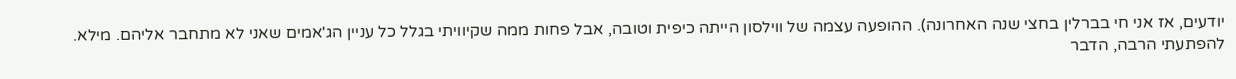יודעים, אז אני חי בברלין בחצי שנה האחרונה). ההופעה עצמה של ווילסון הייתה כיפית וטובה, אבל פחות ממה שקיוויתי בגלל כל עניין הג'אמים שאני לא מתחבר אליהם. מילא. להפתעתי הרבה, הדבר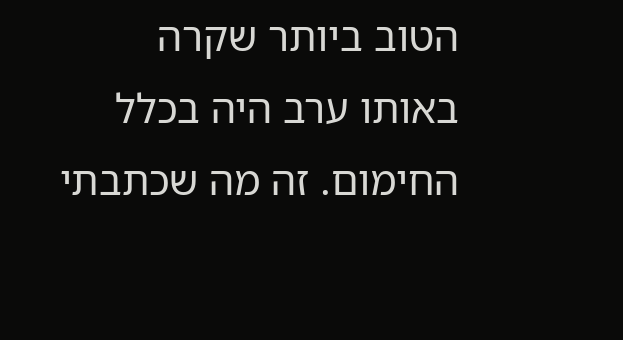הטוב ביותר שקרה באותו ערב היה בכלל החימום. זה מה שכתבתי